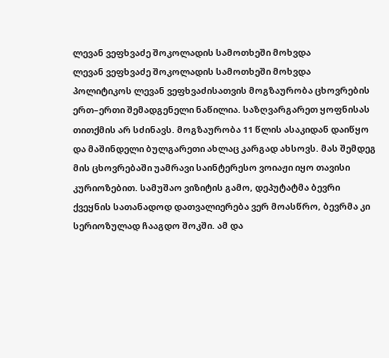ლევან ვეფხვაძე შოკოლადის სამოთხეში მოხვდა
ლევან ვეფხვაძე შოკოლადის სამოთხეში მოხვდა
პოლიტიკოს ლევან ვეფხვაძისათვის მოგზაურობა ცხოვრების ერთ–ერთი შემადგენელი ნაწილია. საზღვარგარეთ ყოფნისას თითქმის არ სძინავს. მოგზაურობა 11 წლის ასაკიდან დაიწყო და მაშინდელი ბულგარეთი ახლაც კარგად ახსოვს. მას შემდეგ მის ცხოვრებაში უამრავი საინტერესო ვოიაჟი იყო თავისი კურიოზებით. სამუშაო ვიზიტის გამო, დეპუტატმა ბევრი ქვეყნის სათანადოდ დათვალიერება ვერ მოასწრო, ბევრმა კი სერიოზულად ჩააგდო შოკში. ამ და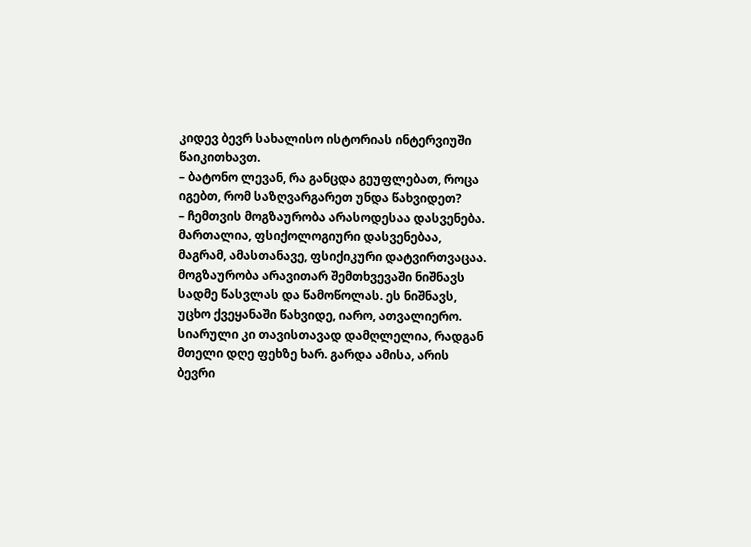კიდევ ბევრ სახალისო ისტორიას ინტერვიუში წაიკითხავთ.
– ბატონო ლევან, რა განცდა გეუფლებათ, როცა იგებთ, რომ საზღვარგარეთ უნდა წახვიდეთ?
– ჩემთვის მოგზაურობა არასოდესაა დასვენება. მართალია, ფსიქოლოგიური დასვენებაა, მაგრამ, ამასთანავე, ფსიქიკური დატვირთვაცაა. მოგზაურობა არავითარ შემთხვევაში ნიშნავს სადმე წასვლას და წამოწოლას. ეს ნიშნავს, უცხო ქვეყანაში წახვიდე, იარო, ათვალიერო. სიარული კი თავისთავად დამღლელია, რადგან მთელი დღე ფეხზე ხარ. გარდა ამისა, არის ბევრი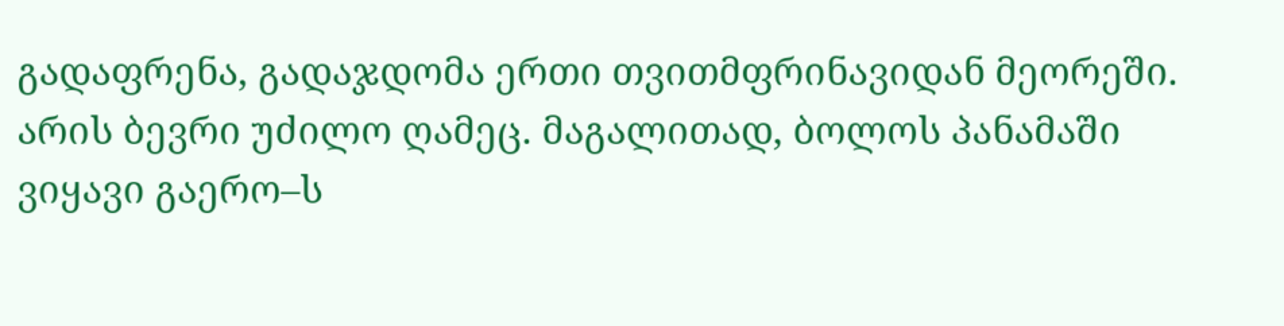გადაფრენა, გადაჯდომა ერთი თვითმფრინავიდან მეორეში. არის ბევრი უძილო ღამეც. მაგალითად, ბოლოს პანამაში ვიყავი გაერო–ს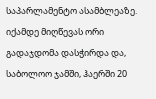საპარლამენტო ასამბლეაზე. იქამდე მიღწევას ორი გადაჯდომა დასჭირდა და, საბოლოო ჯამში, ჰაერში 20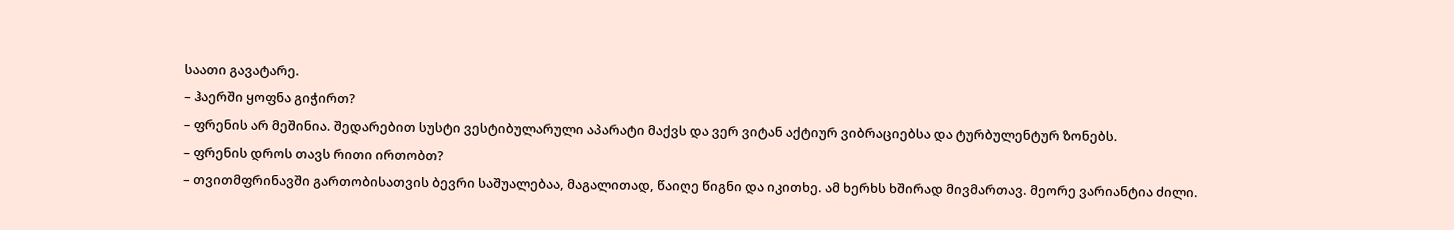საათი გავატარე.
– ჰაერში ყოფნა გიჭირთ?
– ფრენის არ მეშინია. შედარებით სუსტი ვესტიბულარული აპარატი მაქვს და ვერ ვიტან აქტიურ ვიბრაციებსა და ტურბულენტურ ზონებს.
– ფრენის დროს თავს რითი ირთობთ?
– თვითმფრინავში გართობისათვის ბევრი საშუალებაა, მაგალითად, წაიღე წიგნი და იკითხე. ამ ხერხს ხშირად მივმართავ. მეორე ვარიანტია ძილი.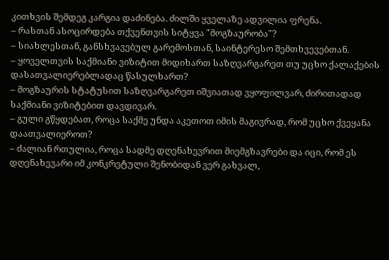კითხვის შემდეგ კარგია დაძინება. ძილში ყველაზე ადვილია ფრენა.
– რასთან ასოცირდება თქვენთვის სიტყვა "მოგზაურობა"?
– სიახლესთან, განსხვავებულ გარემოსთან, საინტერესო შემთხვევებთან.
– ყოველთვის საქმიანი ვიზიტით მიდიხართ საზღვარგარეთ თუ უცხო ქალაქების დასათვალიერებლადაც წასულხართ?
– მოგზაურის სტატუსით საზღვარგარეთ იშვიათად ვყოფილვარ, ძირითადად საქმიანი ვიზიტებით დავდივარ.
– გული გწყდებათ, როცა საქმე უნდა აკეთოთ იმის მაგივრად, რომ უცხო ქვეყანა დაათვალიეროთ?
– ძალიან რთულია, როცა სადმე დღენახევრით მიემგზავრები და იცი, რომ ეს დღენახევარი იმ კონკრეტული შენობიდან ვერ გახვალ,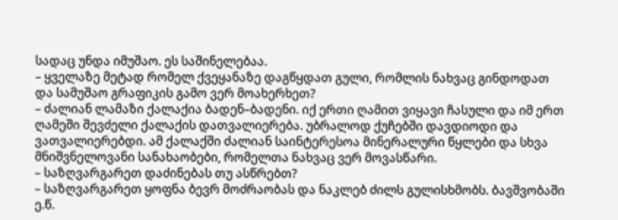სადაც უნდა იმუშაო. ეს საშინელებაა.
– ყველაზე მეტად რომელ ქვეყანაზე დაგწყდათ გული, რომლის ნახვაც გინდოდათ და სამუშაო გრაფიკის გამო ვერ მოახერხეთ?
– ძალიან ლამაზი ქალაქია ბადენ–ბადენი. იქ ერთი ღამით ვიყავი ჩასული და იმ ერთ ღამეში შევძელი ქალაქის დათვალიერება. უბრალოდ ქუჩებში დავდიოდი და ვათვალიერებდი. ამ ქალაქში ძალიან საინტერესოა მინერალური წყლები და სხვა მნიშვნელოვანი სანახაობები, რომელთა ნახვაც ვერ მოვასწარი.
– საზღვარგარეთ დაძინებას თუ ასწრებთ?
– საზღვარგარეთ ყოფნა ბევრ მოძრაობას და ნაკლებ ძილს გულისხმობს. ბავშვობაში ე.წ.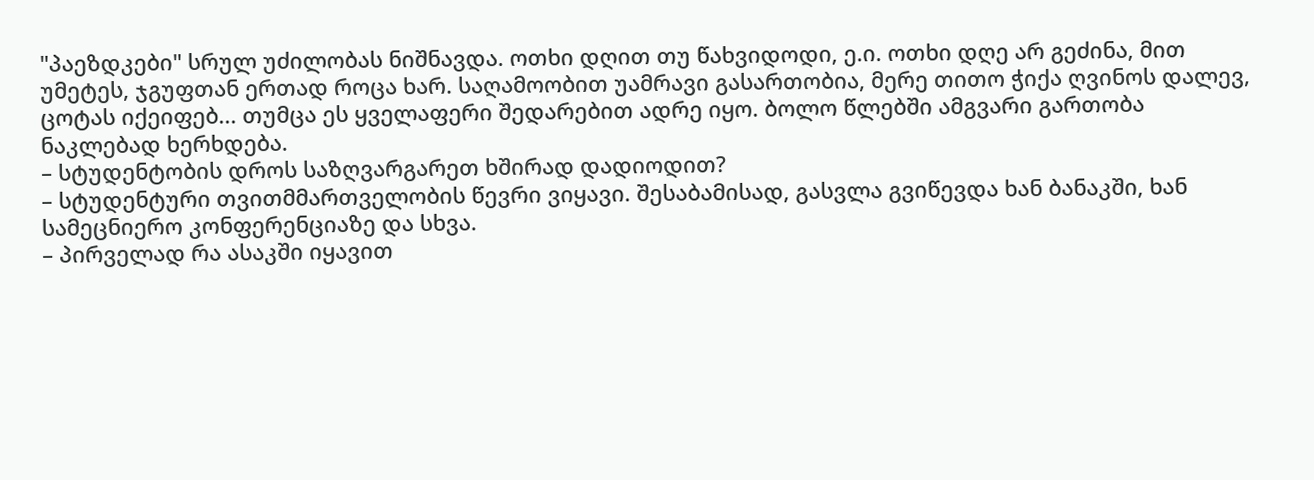"პაეზდკები" სრულ უძილობას ნიშნავდა. ოთხი დღით თუ წახვიდოდი, ე.ი. ოთხი დღე არ გეძინა, მით უმეტეს, ჯგუფთან ერთად როცა ხარ. საღამოობით უამრავი გასართობია, მერე თითო ჭიქა ღვინოს დალევ, ცოტას იქეიფებ... თუმცა ეს ყველაფერი შედარებით ადრე იყო. ბოლო წლებში ამგვარი გართობა ნაკლებად ხერხდება.
– სტუდენტობის დროს საზღვარგარეთ ხშირად დადიოდით?
– სტუდენტური თვითმმართველობის წევრი ვიყავი. შესაბამისად, გასვლა გვიწევდა ხან ბანაკში, ხან სამეცნიერო კონფერენციაზე და სხვა.
– პირველად რა ასაკში იყავით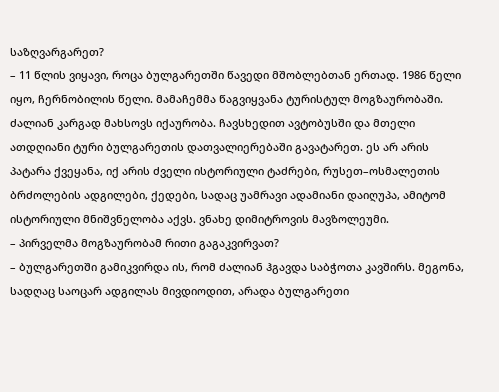საზღვარგარეთ?
– 11 წლის ვიყავი, როცა ბულგარეთში წავედი მშობლებთან ერთად. 1986 წელი იყო, ჩერნობილის წელი. მამაჩემმა წაგვიყვანა ტურისტულ მოგზაურობაში. ძალიან კარგად მახსოვს იქაურობა. ჩავსხედით ავტობუსში და მთელი ათდღიანი ტური ბულგარეთის დათვალიერებაში გავატარეთ. ეს არ არის პატარა ქვეყანა, იქ არის ძველი ისტორიული ტაძრები, რუსეთ–ოსმალეთის ბრძოლების ადგილები, ქედები, სადაც უამრავი ადამიანი დაიღუპა, ამიტომ ისტორიული მნიშვნელობა აქვს. ვნახე დიმიტროვის მავზოლეუმი.
– პირველმა მოგზაურობამ რითი გაგაკვირვათ?
– ბულგარეთში გამიკვირდა ის, რომ ძალიან ჰგავდა საბჭოთა კავშირს. მეგონა, სადღაც საოცარ ადგილას მივდიოდით, არადა ბულგარეთი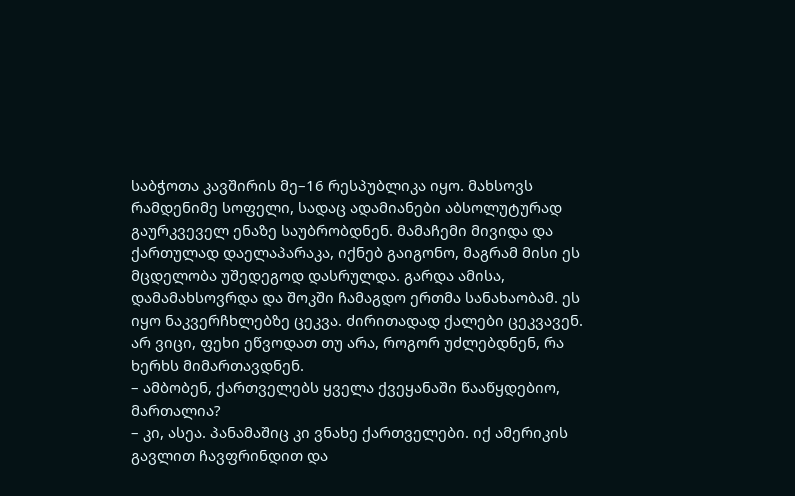საბჭოთა კავშირის მე–16 რესპუბლიკა იყო. მახსოვს რამდენიმე სოფელი, სადაც ადამიანები აბსოლუტურად გაურკვეველ ენაზე საუბრობდნენ. მამაჩემი მივიდა და ქართულად დაელაპარაკა, იქნებ გაიგონო, მაგრამ მისი ეს მცდელობა უშედეგოდ დასრულდა. გარდა ამისა, დამამახსოვრდა და შოკში ჩამაგდო ერთმა სანახაობამ. ეს იყო ნაკვერჩხლებზე ცეკვა. ძირითადად ქალები ცეკვავენ. არ ვიცი, ფეხი ეწვოდათ თუ არა, როგორ უძლებდნენ, რა ხერხს მიმართავდნენ.
– ამბობენ, ქართველებს ყველა ქვეყანაში წააწყდებიო, მართალია?
– კი, ასეა. პანამაშიც კი ვნახე ქართველები. იქ ამერიკის გავლით ჩავფრინდით და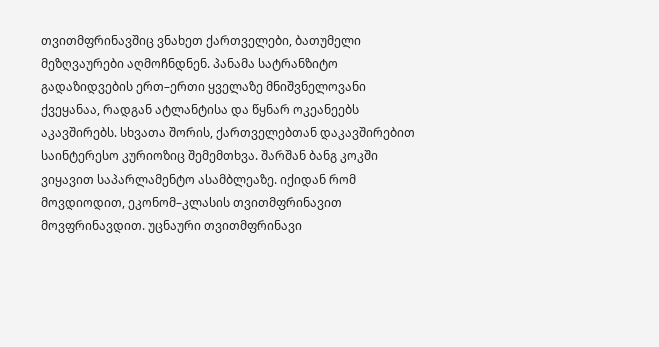თვითმფრინავშიც ვნახეთ ქართველები, ბათუმელი მეზღვაურები აღმოჩნდნენ. პანამა სატრანზიტო გადაზიდვების ერთ–ერთი ყველაზე მნიშვნელოვანი ქვეყანაა, რადგან ატლანტისა და წყნარ ოკეანეებს აკავშირებს. სხვათა შორის, ქართველებთან დაკავშირებით საინტერესო კურიოზიც შემემთხვა. შარშან ბანგ კოკში ვიყავით საპარლამენტო ასამბლეაზე. იქიდან რომ მოვდიოდით, ეკონომ–კლასის თვითმფრინავით მოვფრინავდით. უცნაური თვითმფრინავი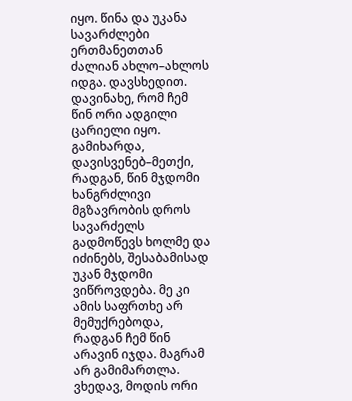იყო. წინა და უკანა სავარძლები ერთმანეთთან ძალიან ახლო–ახლოს იდგა. დავსხედით. დავინახე, რომ ჩემ წინ ორი ადგილი ცარიელი იყო. გამიხარდა, დავისვენებ–მეთქი, რადგან, წინ მჯდომი ხანგრძლივი მგზავრობის დროს სავარძელს გადმოწევს ხოლმე და იძინებს, შესაბამისად უკან მჯდომი ვიწროვდება. მე კი ამის საფრთხე არ მემუქრებოდა, რადგან ჩემ წინ არავინ იჯდა. მაგრამ არ გამიმართლა. ვხედავ, მოდის ორი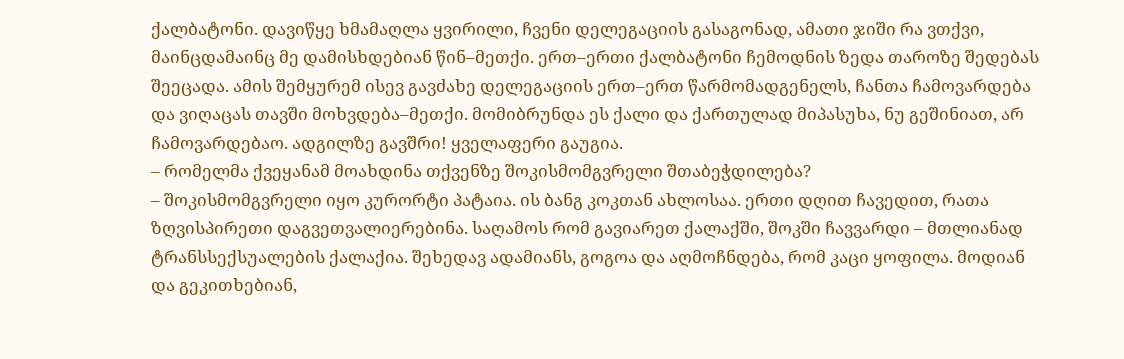ქალბატონი. დავიწყე ხმამაღლა ყვირილი, ჩვენი დელეგაციის გასაგონად, ამათი ჯიში რა ვთქვი, მაინცდამაინც მე დამისხდებიან წინ–მეთქი. ერთ–ერთი ქალბატონი ჩემოდნის ზედა თაროზე შედებას შეეცადა. ამის შემყურემ ისევ გავძახე დელეგაციის ერთ–ერთ წარმომადგენელს, ჩანთა ჩამოვარდება და ვიღაცას თავში მოხვდება–მეთქი. მომიბრუნდა ეს ქალი და ქართულად მიპასუხა, ნუ გეშინიათ, არ ჩამოვარდებაო. ადგილზე გავშრი! ყველაფერი გაუგია.
– რომელმა ქვეყანამ მოახდინა თქვენზე შოკისმომგვრელი შთაბეჭდილება?
– შოკისმომგვრელი იყო კურორტი პატაია. ის ბანგ კოკთან ახლოსაა. ერთი დღით ჩავედით, რათა ზღვისპირეთი დაგვეთვალიერებინა. საღამოს რომ გავიარეთ ქალაქში, შოკში ჩავვარდი – მთლიანად ტრანსსექსუალების ქალაქია. შეხედავ ადამიანს, გოგოა და აღმოჩნდება, რომ კაცი ყოფილა. მოდიან და გეკითხებიან,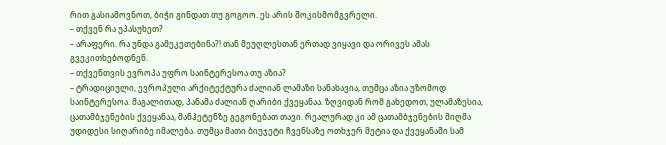რით გასიამოვნოთ, ბიჭი გინდათ თუ გოგოო. ეს არის შოკისმომგვრელი.
– თქვენ რა უპასუხეთ?
– არაფერი. რა უნდა გამეკეთებინა?! თან მეუღლესთან ერთად ვიყავი და ორივეს ამას გვეკითხებოდნენ.
– თქვენთვის ევროპა უფრო საინტერესოა თუ აზია?
– ტრადიციული, ევროპული არქიტექტურა ძალიან ლამაზი სანახავია, თუმცა აზია უზომოდ საინტერესოა. მაგალითად, პანამა ძალიან ღარიბი ქვეყანაა. ზღვიდან რომ გახედოთ, ულამაზესია, ცათამბჯენების ქვეყანაა, მანჰეტენზე გეგონებათ თავი. რეალურად კი ამ ცათამბჯენების მიღმა უდიდესი სიღარიბე იმალება. თუმცა მათი ბიუჯეტი ჩვენსაზე ოთხჯერ მეტია და ქვეყანაში სამ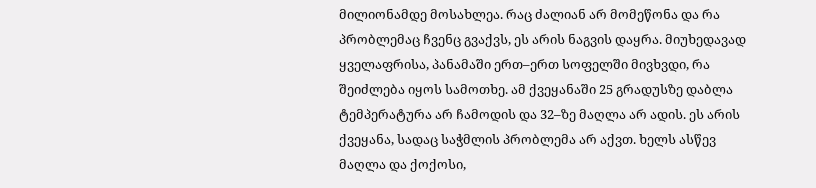მილიონამდე მოსახლეა. რაც ძალიან არ მომეწონა და რა პრობლემაც ჩვენც გვაქვს, ეს არის ნაგვის დაყრა. მიუხედავად ყველაფრისა, პანამაში ერთ–ერთ სოფელში მივხვდი, რა შეიძლება იყოს სამოთხე. ამ ქვეყანაში 25 გრადუსზე დაბლა ტემპერატურა არ ჩამოდის და 32–ზე მაღლა არ ადის. ეს არის ქვეყანა, სადაც საჭმლის პრობლემა არ აქვთ. ხელს ასწევ მაღლა და ქოქოსი,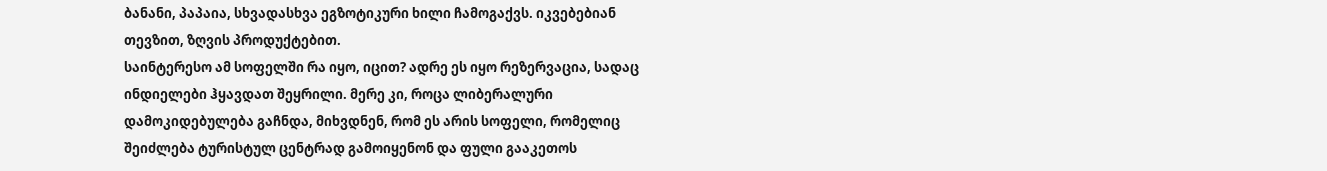ბანანი, პაპაია, სხვადასხვა ეგზოტიკური ხილი ჩამოგაქვს. იკვებებიან თევზით, ზღვის პროდუქტებით.
საინტერესო ამ სოფელში რა იყო, იცით? ადრე ეს იყო რეზერვაცია, სადაც ინდიელები ჰყავდათ შეყრილი. მერე კი, როცა ლიბერალური დამოკიდებულება გაჩნდა, მიხვდნენ, რომ ეს არის სოფელი, რომელიც შეიძლება ტურისტულ ცენტრად გამოიყენონ და ფული გააკეთოს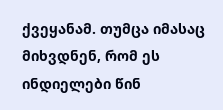ქვეყანამ. თუმცა იმასაც მიხვდნენ, რომ ეს ინდიელები წინ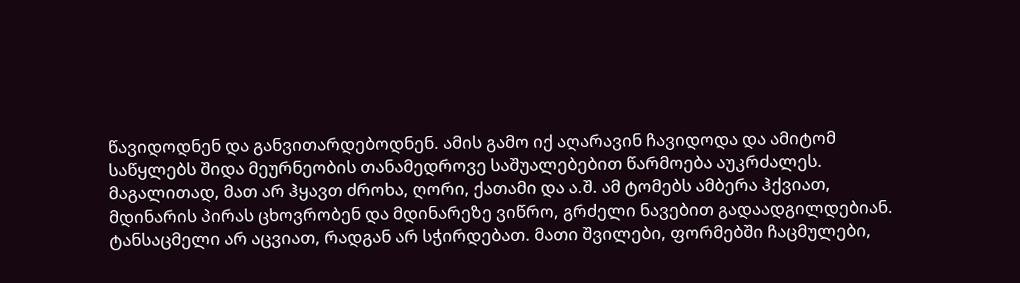წავიდოდნენ და განვითარდებოდნენ. ამის გამო იქ აღარავინ ჩავიდოდა და ამიტომ საწყლებს შიდა მეურნეობის თანამედროვე საშუალებებით წარმოება აუკრძალეს. მაგალითად, მათ არ ჰყავთ ძროხა, ღორი, ქათამი და ა.შ. ამ ტომებს ამბერა ჰქვიათ, მდინარის პირას ცხოვრობენ და მდინარეზე ვიწრო, გრძელი ნავებით გადაადგილდებიან. ტანსაცმელი არ აცვიათ, რადგან არ სჭირდებათ. მათი შვილები, ფორმებში ჩაცმულები,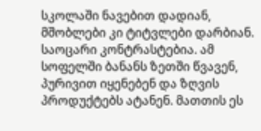სკოლაში ნავებით დადიან, მშობლები კი ტიტვლები დარბიან. საოცარი კონტრასტებია. ამ სოფელში ბანანს ზეთში წვავენ, პურივით იყენებენ და ზღვის პროდუქტებს ატანენ. მათთის ეს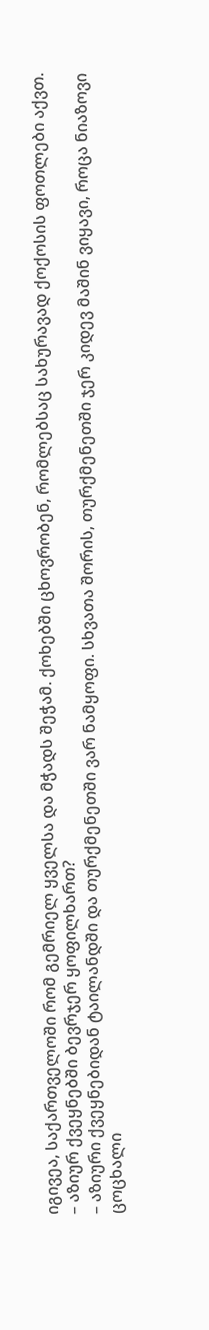იგივეა, საქართველოში რომ გემრიელ ყველსა და მჭადს შეჭამ. ქოხებში ცხოვრობენ, რომლებსაც სახურავად ქოქოსის ფოთლები აქვთ.
– აზიურ ქვეყნებში ბევრჯერ ყოფილხართ?
– აზიური ქვეყნებიდან ტაილანდში და თურქმენეთში ვარ ნამყოფი. სხვათა შორის, თურქმენეთში ჯერ კიდევ მაშინ ვიყავი, როცა ნიაზოვი ცოცხალი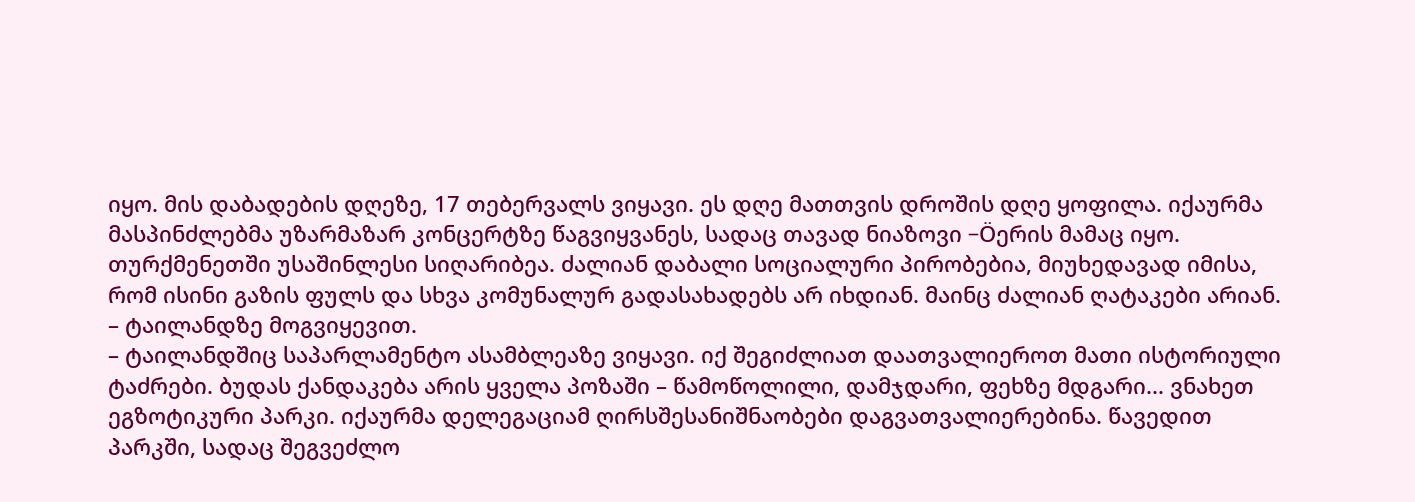იყო. მის დაბადების დღეზე, 17 თებერვალს ვიყავი. ეს დღე მათთვის დროშის დღე ყოფილა. იქაურმა მასპინძლებმა უზარმაზარ კონცერტზე წაგვიყვანეს, სადაც თავად ნიაზოვი –Öერის მამაც იყო. თურქმენეთში უსაშინლესი სიღარიბეა. ძალიან დაბალი სოციალური პირობებია, მიუხედავად იმისა, რომ ისინი გაზის ფულს და სხვა კომუნალურ გადასახადებს არ იხდიან. მაინც ძალიან ღატაკები არიან.
– ტაილანდზე მოგვიყევით.
– ტაილანდშიც საპარლამენტო ასამბლეაზე ვიყავი. იქ შეგიძლიათ დაათვალიეროთ მათი ისტორიული ტაძრები. ბუდას ქანდაკება არის ყველა პოზაში – წამოწოლილი, დამჯდარი, ფეხზე მდგარი... ვნახეთ ეგზოტიკური პარკი. იქაურმა დელეგაციამ ღირსშესანიშნაობები დაგვათვალიერებინა. წავედით პარკში, სადაც შეგვეძლო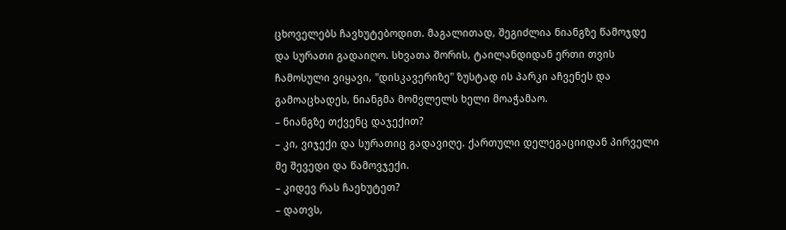ცხოველებს ჩავხუტებოდით. მაგალითად, შეგიძლია ნიანგზე წამოჯდე და სურათი გადაიღო. სხვათა შორის, ტაილანდიდან ერთი თვის ჩამოსული ვიყავი, "დისკავერიზე" ზუსტად ის პარკი აჩვენეს და გამოაცხადეს, ნიანგმა მომვლელს ხელი მოაჭამაო.
– ნიანგზე თქვენც დაჯექით?
– კი, ვიჯექი და სურათიც გადავიღე. ქართული დელეგაციიდან პირველი მე შევედი და წამოვჯექი.
– კიდევ რას ჩაეხუტეთ?
– დათვს,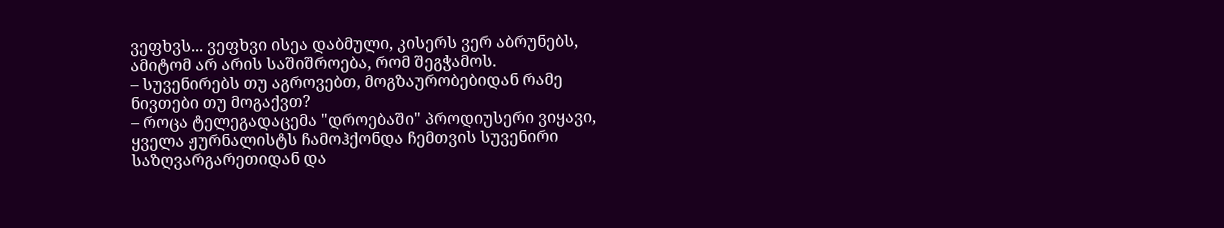ვეფხვს... ვეფხვი ისეა დაბმული, კისერს ვერ აბრუნებს, ამიტომ არ არის საშიშროება, რომ შეგჭამოს.
– სუვენირებს თუ აგროვებთ, მოგზაურობებიდან რამე ნივთები თუ მოგაქვთ?
– როცა ტელეგადაცემა "დროებაში" პროდიუსერი ვიყავი, ყველა ჟურნალისტს ჩამოჰქონდა ჩემთვის სუვენირი საზღვარგარეთიდან და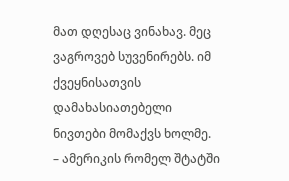მათ დღესაც ვინახავ. მეც ვაგროვებ სუვენირებს. იმ ქვეყნისათვის დამახასიათებელი ნივთები მომაქვს ხოლმე.
– ამერიკის რომელ შტატში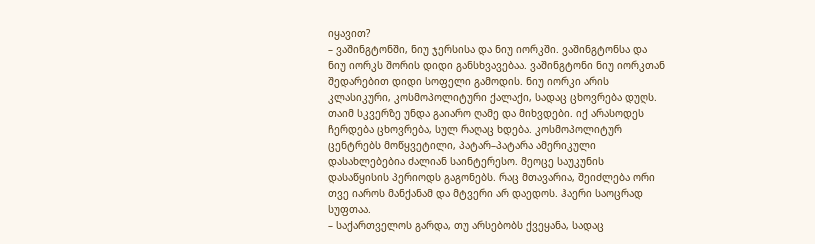იყავით?
– ვაშინგტონში, ნიუ ჯერსისა და ნიუ იორკში. ვაშინგტონსა და ნიუ იორკს შორის დიდი განსხვავებაა. ვაშინგტონი ნიუ იორკთან შედარებით დიდი სოფელი გამოდის. ნიუ იორკი არის კლასიკური, კოსმოპოლიტური ქალაქი, სადაც ცხოვრება დუღს. თაიმ სკვერზე უნდა გაიარო ღამე და მიხვდები. იქ არასოდეს ჩერდება ცხოვრება, სულ რაღაც ხდება. კოსმოპოლიტურ ცენტრებს მოწყვეტილი, პატარ–პატარა ამერიკული დასახლებებია ძალიან საინტერესო. მეოცე საუკუნის დასაწყისის პერიოდს გაგონებს. რაც მთავარია, შეიძლება ორი თვე იაროს მანქანამ და მტვერი არ დაედოს. ჰაერი საოცრად სუფთაა.
– საქართველოს გარდა, თუ არსებობს ქვეყანა, სადაც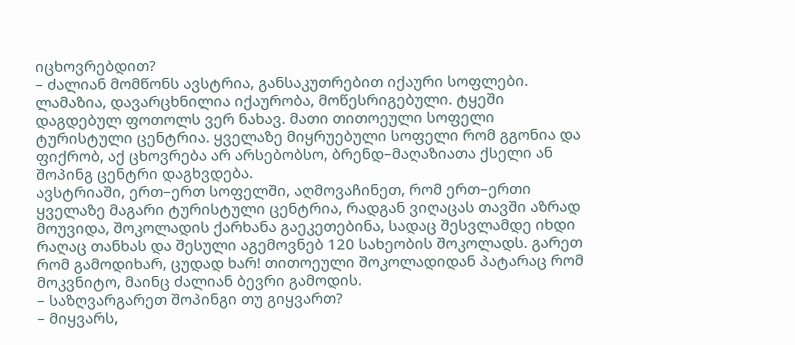იცხოვრებდით?
– ძალიან მომწონს ავსტრია, განსაკუთრებით იქაური სოფლები. ლამაზია, დავარცხნილია იქაურობა, მოწესრიგებული. ტყეში დაგდებულ ფოთოლს ვერ ნახავ. მათი თითოეული სოფელი ტურისტული ცენტრია. ყველაზე მიყრუებული სოფელი რომ გგონია და ფიქრობ, აქ ცხოვრება არ არსებობსო, ბრენდ–მაღაზიათა ქსელი ან შოპინგ ცენტრი დაგხვდება.
ავსტრიაში, ერთ–ერთ სოფელში, აღმოვაჩინეთ, რომ ერთ–ერთი ყველაზე მაგარი ტურისტული ცენტრია, რადგან ვიღაცას თავში აზრად მოუვიდა, შოკოლადის ქარხანა გაეკეთებინა, სადაც შესვლამდე იხდი რაღაც თანხას და შესული აგემოვნებ 120 სახეობის შოკოლადს. გარეთ რომ გამოდიხარ, ცუდად ხარ! თითოეული შოკოლადიდან პატარაც რომ მოკვნიტო, მაინც ძალიან ბევრი გამოდის.
– საზღვარგარეთ შოპინგი თუ გიყვართ?
– მიყვარს,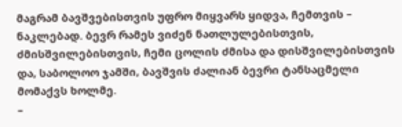მაგრამ ბავშვებისთვის უფრო მიყვარს ყიდვა, ჩემთვის – ნაკლებად. ბევრ რამეს ვიძენ ნათლულებისთვის, ძმისშვილებისთვის, ჩემი ცოლის ძმისა და დისშვილებისთვის და, საბოლოო ჯამში, ბავშვის ძალიან ბევრი ტანსაცმელი მომაქვს ხოლმე.
–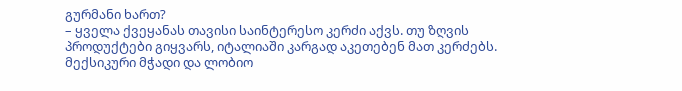გურმანი ხართ?
– ყველა ქვეყანას თავისი საინტერესო კერძი აქვს. თუ ზღვის პროდუქტები გიყვარს, იტალიაში კარგად აკეთებენ მათ კერძებს. მექსიკური მჭადი და ლობიო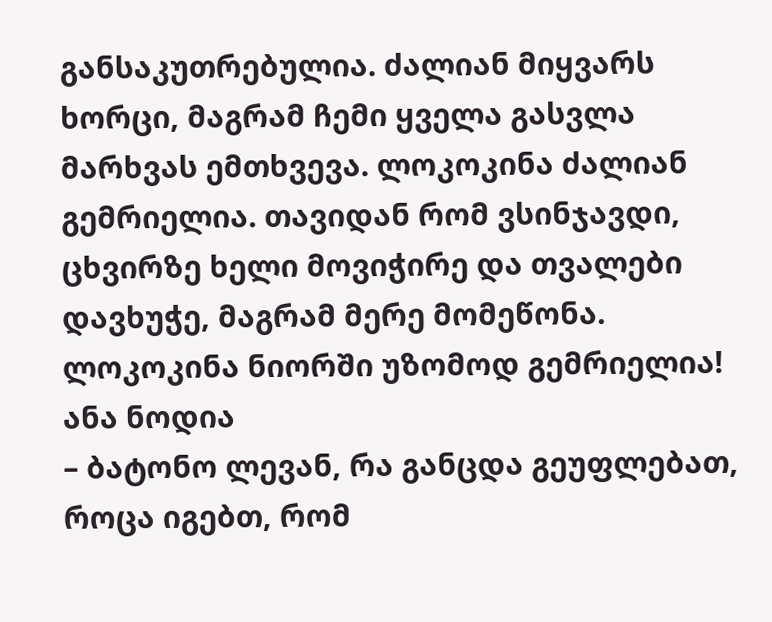განსაკუთრებულია. ძალიან მიყვარს ხორცი, მაგრამ ჩემი ყველა გასვლა მარხვას ემთხვევა. ლოკოკინა ძალიან გემრიელია. თავიდან რომ ვსინჯავდი, ცხვირზე ხელი მოვიჭირე და თვალები დავხუჭე, მაგრამ მერე მომეწონა. ლოკოკინა ნიორში უზომოდ გემრიელია!
ანა ნოდია
– ბატონო ლევან, რა განცდა გეუფლებათ, როცა იგებთ, რომ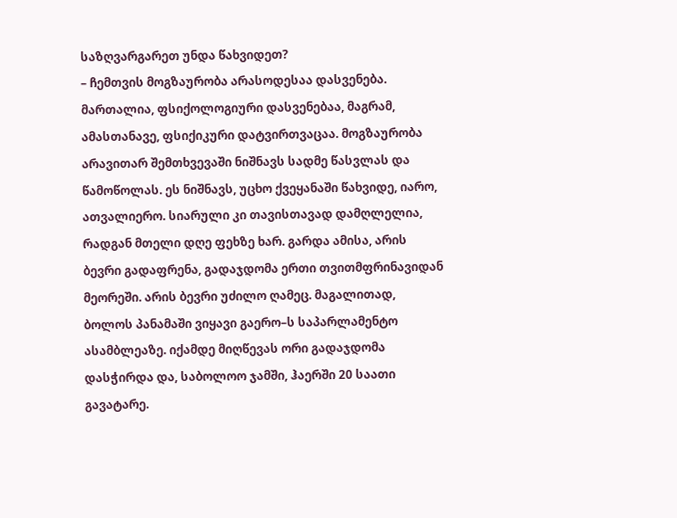საზღვარგარეთ უნდა წახვიდეთ?
– ჩემთვის მოგზაურობა არასოდესაა დასვენება. მართალია, ფსიქოლოგიური დასვენებაა, მაგრამ, ამასთანავე, ფსიქიკური დატვირთვაცაა. მოგზაურობა არავითარ შემთხვევაში ნიშნავს სადმე წასვლას და წამოწოლას. ეს ნიშნავს, უცხო ქვეყანაში წახვიდე, იარო, ათვალიერო. სიარული კი თავისთავად დამღლელია, რადგან მთელი დღე ფეხზე ხარ. გარდა ამისა, არის ბევრი გადაფრენა, გადაჯდომა ერთი თვითმფრინავიდან მეორეში. არის ბევრი უძილო ღამეც. მაგალითად, ბოლოს პანამაში ვიყავი გაერო–ს საპარლამენტო ასამბლეაზე. იქამდე მიღწევას ორი გადაჯდომა დასჭირდა და, საბოლოო ჯამში, ჰაერში 20 საათი გავატარე.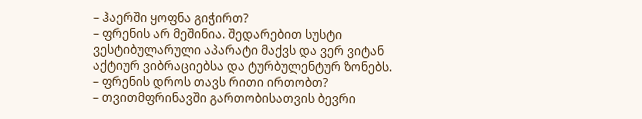– ჰაერში ყოფნა გიჭირთ?
– ფრენის არ მეშინია. შედარებით სუსტი ვესტიბულარული აპარატი მაქვს და ვერ ვიტან აქტიურ ვიბრაციებსა და ტურბულენტურ ზონებს.
– ფრენის დროს თავს რითი ირთობთ?
– თვითმფრინავში გართობისათვის ბევრი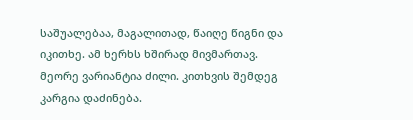საშუალებაა, მაგალითად, წაიღე წიგნი და იკითხე. ამ ხერხს ხშირად მივმართავ. მეორე ვარიანტია ძილი. კითხვის შემდეგ კარგია დაძინება.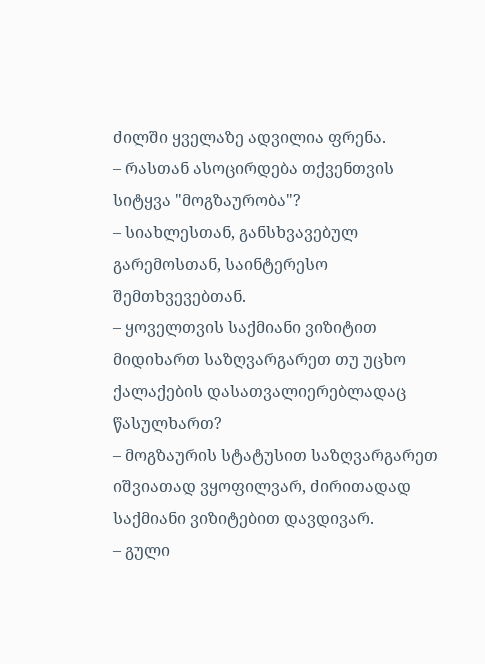ძილში ყველაზე ადვილია ფრენა.
– რასთან ასოცირდება თქვენთვის სიტყვა "მოგზაურობა"?
– სიახლესთან, განსხვავებულ გარემოსთან, საინტერესო შემთხვევებთან.
– ყოველთვის საქმიანი ვიზიტით მიდიხართ საზღვარგარეთ თუ უცხო ქალაქების დასათვალიერებლადაც წასულხართ?
– მოგზაურის სტატუსით საზღვარგარეთ იშვიათად ვყოფილვარ, ძირითადად საქმიანი ვიზიტებით დავდივარ.
– გული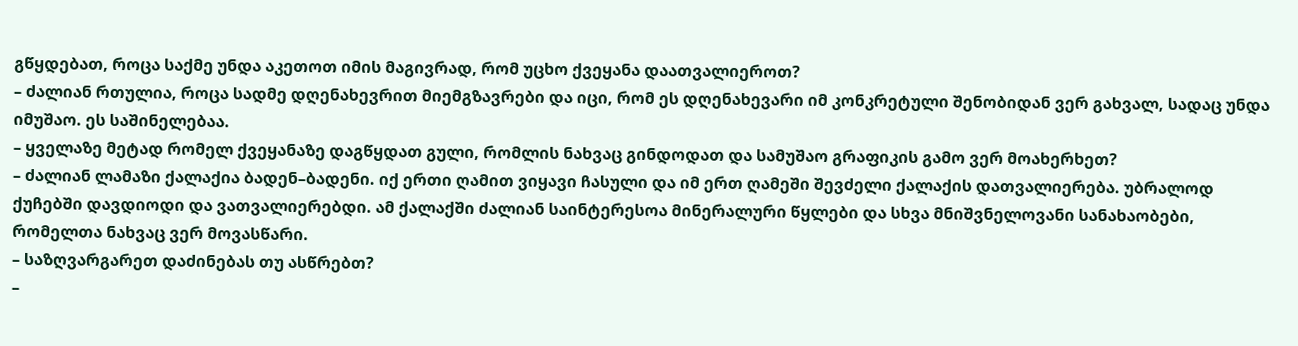გწყდებათ, როცა საქმე უნდა აკეთოთ იმის მაგივრად, რომ უცხო ქვეყანა დაათვალიეროთ?
– ძალიან რთულია, როცა სადმე დღენახევრით მიემგზავრები და იცი, რომ ეს დღენახევარი იმ კონკრეტული შენობიდან ვერ გახვალ, სადაც უნდა იმუშაო. ეს საშინელებაა.
– ყველაზე მეტად რომელ ქვეყანაზე დაგწყდათ გული, რომლის ნახვაც გინდოდათ და სამუშაო გრაფიკის გამო ვერ მოახერხეთ?
– ძალიან ლამაზი ქალაქია ბადენ–ბადენი. იქ ერთი ღამით ვიყავი ჩასული და იმ ერთ ღამეში შევძელი ქალაქის დათვალიერება. უბრალოდ ქუჩებში დავდიოდი და ვათვალიერებდი. ამ ქალაქში ძალიან საინტერესოა მინერალური წყლები და სხვა მნიშვნელოვანი სანახაობები, რომელთა ნახვაც ვერ მოვასწარი.
– საზღვარგარეთ დაძინებას თუ ასწრებთ?
–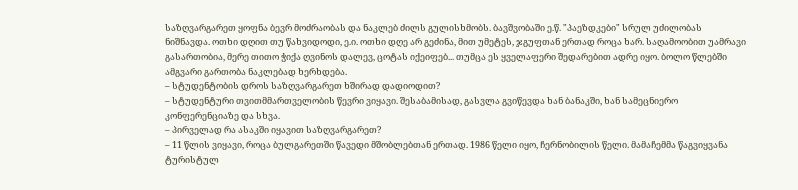საზღვარგარეთ ყოფნა ბევრ მოძრაობას და ნაკლებ ძილს გულისხმობს. ბავშვობაში ე.წ. "პაეზდკები" სრულ უძილობას ნიშნავდა. ოთხი დღით თუ წახვიდოდი, ე.ი. ოთხი დღე არ გეძინა, მით უმეტეს, ჯგუფთან ერთად როცა ხარ. საღამოობით უამრავი გასართობია, მერე თითო ჭიქა ღვინოს დალევ, ცოტას იქეიფებ... თუმცა ეს ყველაფერი შედარებით ადრე იყო. ბოლო წლებში ამგვარი გართობა ნაკლებად ხერხდება.
– სტუდენტობის დროს საზღვარგარეთ ხშირად დადიოდით?
– სტუდენტური თვითმმართველობის წევრი ვიყავი. შესაბამისად, გასვლა გვიწევდა ხან ბანაკში, ხან სამეცნიერო კონფერენციაზე და სხვა.
– პირველად რა ასაკში იყავით საზღვარგარეთ?
– 11 წლის ვიყავი, როცა ბულგარეთში წავედი მშობლებთან ერთად. 1986 წელი იყო, ჩერნობილის წელი. მამაჩემმა წაგვიყვანა ტურისტულ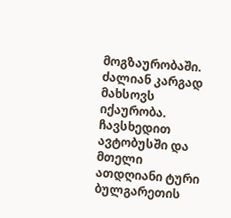მოგზაურობაში. ძალიან კარგად მახსოვს იქაურობა. ჩავსხედით ავტობუსში და მთელი ათდღიანი ტური ბულგარეთის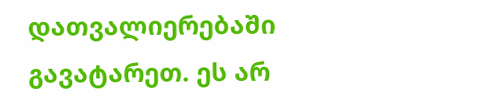დათვალიერებაში გავატარეთ. ეს არ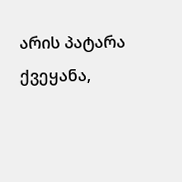არის პატარა ქვეყანა,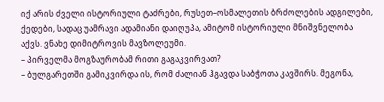იქ არის ძველი ისტორიული ტაძრები, რუსეთ–ოსმალეთის ბრძოლების ადგილები, ქედები, სადაც უამრავი ადამიანი დაიღუპა, ამიტომ ისტორიული მნიშვნელობა აქვს. ვნახე დიმიტროვის მავზოლეუმი.
– პირველმა მოგზაურობამ რითი გაგაკვირვათ?
– ბულგარეთში გამიკვირდა ის, რომ ძალიან ჰგავდა საბჭოთა კავშირს. მეგონა,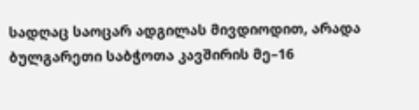სადღაც საოცარ ადგილას მივდიოდით, არადა ბულგარეთი საბჭოთა კავშირის მე–16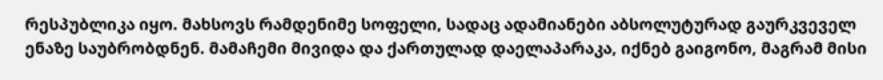რესპუბლიკა იყო. მახსოვს რამდენიმე სოფელი, სადაც ადამიანები აბსოლუტურად გაურკვეველ ენაზე საუბრობდნენ. მამაჩემი მივიდა და ქართულად დაელაპარაკა, იქნებ გაიგონო, მაგრამ მისი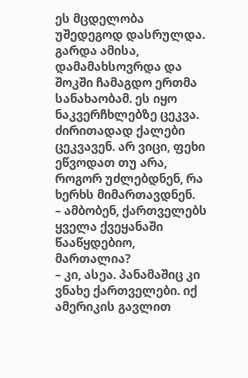ეს მცდელობა უშედეგოდ დასრულდა. გარდა ამისა, დამამახსოვრდა და შოკში ჩამაგდო ერთმა სანახაობამ. ეს იყო ნაკვერჩხლებზე ცეკვა. ძირითადად ქალები ცეკვავენ. არ ვიცი, ფეხი ეწვოდათ თუ არა, როგორ უძლებდნენ, რა ხერხს მიმართავდნენ.
– ამბობენ, ქართველებს ყველა ქვეყანაში წააწყდებიო, მართალია?
– კი, ასეა. პანამაშიც კი ვნახე ქართველები. იქ ამერიკის გავლით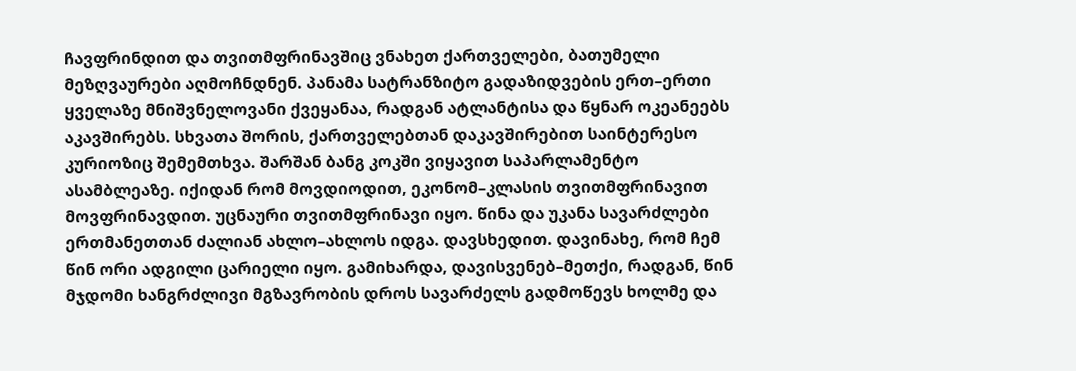ჩავფრინდით და თვითმფრინავშიც ვნახეთ ქართველები, ბათუმელი მეზღვაურები აღმოჩნდნენ. პანამა სატრანზიტო გადაზიდვების ერთ–ერთი ყველაზე მნიშვნელოვანი ქვეყანაა, რადგან ატლანტისა და წყნარ ოკეანეებს აკავშირებს. სხვათა შორის, ქართველებთან დაკავშირებით საინტერესო კურიოზიც შემემთხვა. შარშან ბანგ კოკში ვიყავით საპარლამენტო ასამბლეაზე. იქიდან რომ მოვდიოდით, ეკონომ–კლასის თვითმფრინავით მოვფრინავდით. უცნაური თვითმფრინავი იყო. წინა და უკანა სავარძლები ერთმანეთთან ძალიან ახლო–ახლოს იდგა. დავსხედით. დავინახე, რომ ჩემ წინ ორი ადგილი ცარიელი იყო. გამიხარდა, დავისვენებ–მეთქი, რადგან, წინ მჯდომი ხანგრძლივი მგზავრობის დროს სავარძელს გადმოწევს ხოლმე და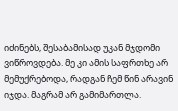იძინებს, შესაბამისად უკან მჯდომი ვიწროვდება. მე კი ამის საფრთხე არ მემუქრებოდა, რადგან ჩემ წინ არავინ იჯდა. მაგრამ არ გამიმართლა.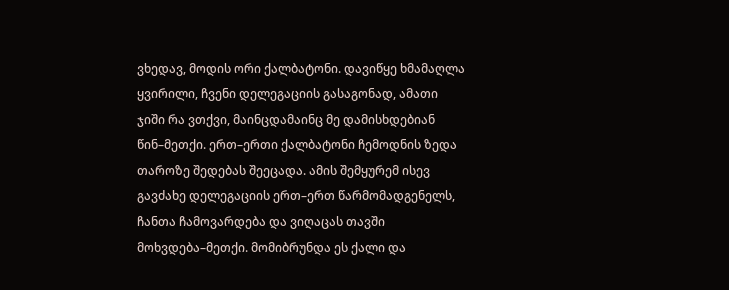ვხედავ, მოდის ორი ქალბატონი. დავიწყე ხმამაღლა ყვირილი, ჩვენი დელეგაციის გასაგონად, ამათი ჯიში რა ვთქვი, მაინცდამაინც მე დამისხდებიან წინ–მეთქი. ერთ–ერთი ქალბატონი ჩემოდნის ზედა თაროზე შედებას შეეცადა. ამის შემყურემ ისევ გავძახე დელეგაციის ერთ–ერთ წარმომადგენელს, ჩანთა ჩამოვარდება და ვიღაცას თავში მოხვდება–მეთქი. მომიბრუნდა ეს ქალი და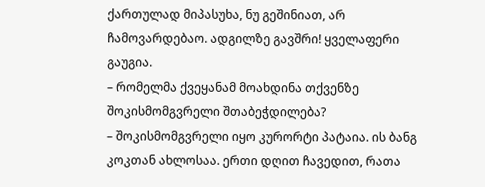ქართულად მიპასუხა, ნუ გეშინიათ, არ ჩამოვარდებაო. ადგილზე გავშრი! ყველაფერი გაუგია.
– რომელმა ქვეყანამ მოახდინა თქვენზე შოკისმომგვრელი შთაბეჭდილება?
– შოკისმომგვრელი იყო კურორტი პატაია. ის ბანგ კოკთან ახლოსაა. ერთი დღით ჩავედით, რათა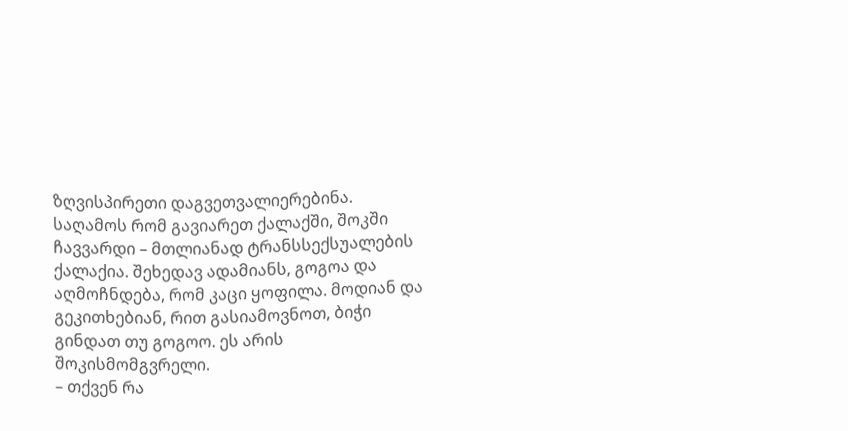ზღვისპირეთი დაგვეთვალიერებინა. საღამოს რომ გავიარეთ ქალაქში, შოკში ჩავვარდი – მთლიანად ტრანსსექსუალების ქალაქია. შეხედავ ადამიანს, გოგოა და აღმოჩნდება, რომ კაცი ყოფილა. მოდიან და გეკითხებიან, რით გასიამოვნოთ, ბიჭი გინდათ თუ გოგოო. ეს არის შოკისმომგვრელი.
– თქვენ რა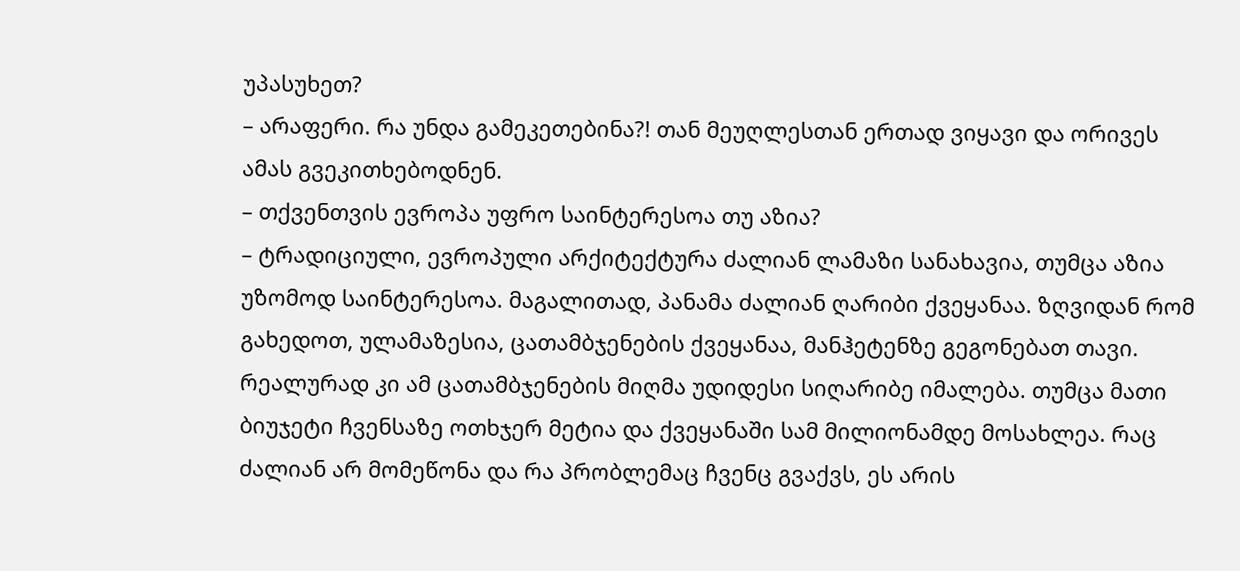უპასუხეთ?
– არაფერი. რა უნდა გამეკეთებინა?! თან მეუღლესთან ერთად ვიყავი და ორივეს ამას გვეკითხებოდნენ.
– თქვენთვის ევროპა უფრო საინტერესოა თუ აზია?
– ტრადიციული, ევროპული არქიტექტურა ძალიან ლამაზი სანახავია, თუმცა აზია უზომოდ საინტერესოა. მაგალითად, პანამა ძალიან ღარიბი ქვეყანაა. ზღვიდან რომ გახედოთ, ულამაზესია, ცათამბჯენების ქვეყანაა, მანჰეტენზე გეგონებათ თავი. რეალურად კი ამ ცათამბჯენების მიღმა უდიდესი სიღარიბე იმალება. თუმცა მათი ბიუჯეტი ჩვენსაზე ოთხჯერ მეტია და ქვეყანაში სამ მილიონამდე მოსახლეა. რაც ძალიან არ მომეწონა და რა პრობლემაც ჩვენც გვაქვს, ეს არის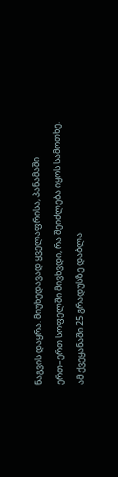ნაგვის დაყრა. მიუხედავად ყველაფრისა, პანამაში ერთ–ერთ სოფელში მივხვდი, რა შეიძლება იყოს სამოთხე. ამ ქვეყანაში 25 გრადუსზე დაბლა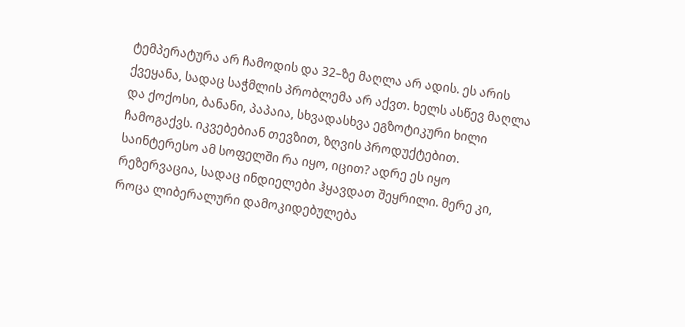ტემპერატურა არ ჩამოდის და 32–ზე მაღლა არ ადის. ეს არის ქვეყანა, სადაც საჭმლის პრობლემა არ აქვთ. ხელს ასწევ მაღლა და ქოქოსი, ბანანი, პაპაია, სხვადასხვა ეგზოტიკური ხილი ჩამოგაქვს. იკვებებიან თევზით, ზღვის პროდუქტებით.
საინტერესო ამ სოფელში რა იყო, იცით? ადრე ეს იყო რეზერვაცია, სადაც ინდიელები ჰყავდათ შეყრილი. მერე კი, როცა ლიბერალური დამოკიდებულება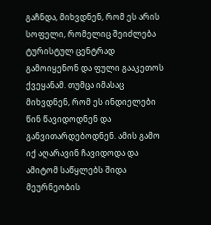გაჩნდა, მიხვდნენ, რომ ეს არის სოფელი, რომელიც შეიძლება ტურისტულ ცენტრად გამოიყენონ და ფული გააკეთოს ქვეყანამ. თუმცა იმასაც მიხვდნენ, რომ ეს ინდიელები წინ წავიდოდნენ და განვითარდებოდნენ. ამის გამო იქ აღარავინ ჩავიდოდა და ამიტომ საწყლებს შიდა მეურნეობის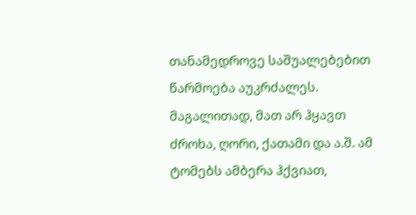თანამედროვე საშუალებებით წარმოება აუკრძალეს. მაგალითად, მათ არ ჰყავთ ძროხა, ღორი, ქათამი და ა.შ. ამ ტომებს ამბერა ჰქვიათ,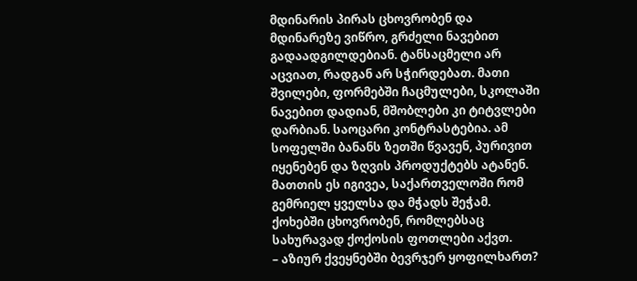მდინარის პირას ცხოვრობენ და მდინარეზე ვიწრო, გრძელი ნავებით გადაადგილდებიან. ტანსაცმელი არ აცვიათ, რადგან არ სჭირდებათ. მათი შვილები, ფორმებში ჩაცმულები, სკოლაში ნავებით დადიან, მშობლები კი ტიტვლები დარბიან. საოცარი კონტრასტებია. ამ სოფელში ბანანს ზეთში წვავენ, პურივით იყენებენ და ზღვის პროდუქტებს ატანენ. მათთის ეს იგივეა, საქართველოში რომ გემრიელ ყველსა და მჭადს შეჭამ. ქოხებში ცხოვრობენ, რომლებსაც სახურავად ქოქოსის ფოთლები აქვთ.
– აზიურ ქვეყნებში ბევრჯერ ყოფილხართ?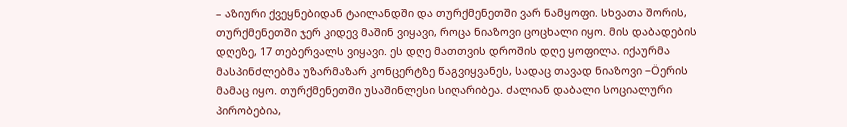– აზიური ქვეყნებიდან ტაილანდში და თურქმენეთში ვარ ნამყოფი. სხვათა შორის, თურქმენეთში ჯერ კიდევ მაშინ ვიყავი, როცა ნიაზოვი ცოცხალი იყო. მის დაბადების დღეზე, 17 თებერვალს ვიყავი. ეს დღე მათთვის დროშის დღე ყოფილა. იქაურმა მასპინძლებმა უზარმაზარ კონცერტზე წაგვიყვანეს, სადაც თავად ნიაზოვი –Öერის მამაც იყო. თურქმენეთში უსაშინლესი სიღარიბეა. ძალიან დაბალი სოციალური პირობებია,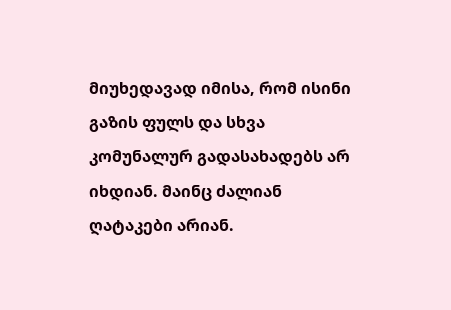მიუხედავად იმისა, რომ ისინი გაზის ფულს და სხვა კომუნალურ გადასახადებს არ იხდიან. მაინც ძალიან ღატაკები არიან.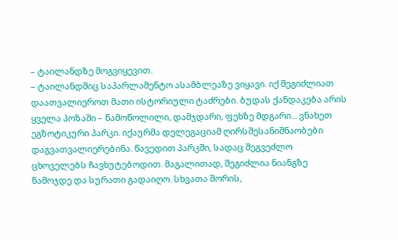– ტაილანდზე მოგვიყევით.
– ტაილანდშიც საპარლამენტო ასამბლეაზე ვიყავი. იქ შეგიძლიათ დაათვალიეროთ მათი ისტორიული ტაძრები. ბუდას ქანდაკება არის ყველა პოზაში – წამოწოლილი, დამჯდარი, ფეხზე მდგარი... ვნახეთ ეგზოტიკური პარკი. იქაურმა დელეგაციამ ღირსშესანიშნაობები დაგვათვალიერებინა. წავედით პარკში, სადაც შეგვეძლო ცხოველებს ჩავხუტებოდით. მაგალითად, შეგიძლია ნიანგზე წამოჯდე და სურათი გადაიღო. სხვათა შორის,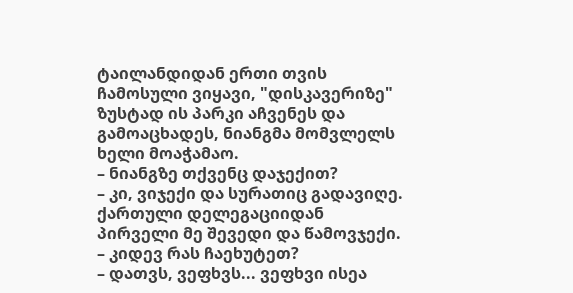ტაილანდიდან ერთი თვის ჩამოსული ვიყავი, "დისკავერიზე" ზუსტად ის პარკი აჩვენეს და გამოაცხადეს, ნიანგმა მომვლელს ხელი მოაჭამაო.
– ნიანგზე თქვენც დაჯექით?
– კი, ვიჯექი და სურათიც გადავიღე. ქართული დელეგაციიდან პირველი მე შევედი და წამოვჯექი.
– კიდევ რას ჩაეხუტეთ?
– დათვს, ვეფხვს... ვეფხვი ისეა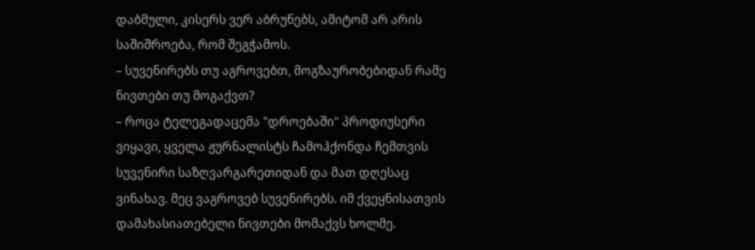დაბმული, კისერს ვერ აბრუნებს, ამიტომ არ არის საშიშროება, რომ შეგჭამოს.
– სუვენირებს თუ აგროვებთ, მოგზაურობებიდან რამე ნივთები თუ მოგაქვთ?
– როცა ტელეგადაცემა "დროებაში" პროდიუსერი ვიყავი, ყველა ჟურნალისტს ჩამოჰქონდა ჩემთვის სუვენირი საზღვარგარეთიდან და მათ დღესაც ვინახავ. მეც ვაგროვებ სუვენირებს. იმ ქვეყნისათვის დამახასიათებელი ნივთები მომაქვს ხოლმე.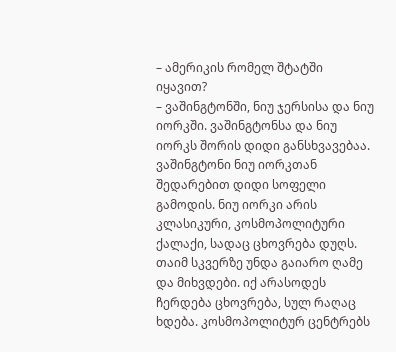– ამერიკის რომელ შტატში იყავით?
– ვაშინგტონში, ნიუ ჯერსისა და ნიუ იორკში. ვაშინგტონსა და ნიუ იორკს შორის დიდი განსხვავებაა. ვაშინგტონი ნიუ იორკთან შედარებით დიდი სოფელი გამოდის. ნიუ იორკი არის კლასიკური, კოსმოპოლიტური ქალაქი, სადაც ცხოვრება დუღს. თაიმ სკვერზე უნდა გაიარო ღამე და მიხვდები. იქ არასოდეს ჩერდება ცხოვრება, სულ რაღაც ხდება. კოსმოპოლიტურ ცენტრებს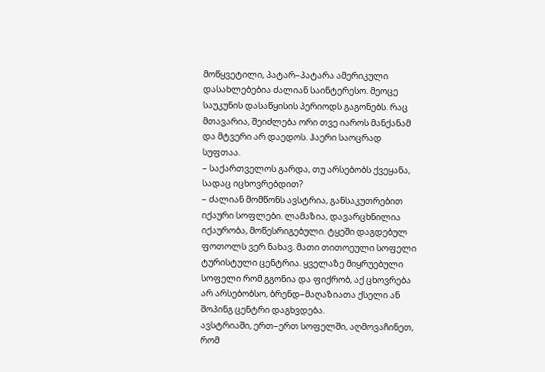მოწყვეტილი, პატარ–პატარა ამერიკული დასახლებებია ძალიან საინტერესო. მეოცე საუკუნის დასაწყისის პერიოდს გაგონებს. რაც მთავარია, შეიძლება ორი თვე იაროს მანქანამ და მტვერი არ დაედოს. ჰაერი საოცრად სუფთაა.
– საქართველოს გარდა, თუ არსებობს ქვეყანა, სადაც იცხოვრებდით?
– ძალიან მომწონს ავსტრია, განსაკუთრებით იქაური სოფლები. ლამაზია, დავარცხნილია იქაურობა, მოწესრიგებული. ტყეში დაგდებულ ფოთოლს ვერ ნახავ. მათი თითოეული სოფელი ტურისტული ცენტრია. ყველაზე მიყრუებული სოფელი რომ გგონია და ფიქრობ, აქ ცხოვრება არ არსებობსო, ბრენდ–მაღაზიათა ქსელი ან შოპინგ ცენტრი დაგხვდება.
ავსტრიაში, ერთ–ერთ სოფელში, აღმოვაჩინეთ, რომ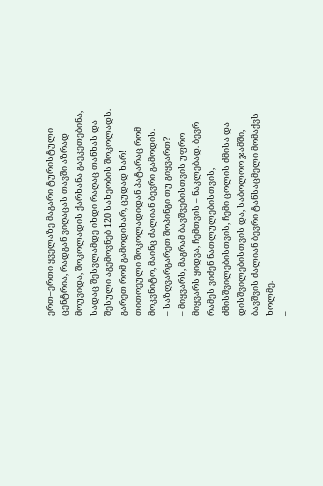ერთ–ერთი ყველაზე მაგარი ტურისტული ცენტრია, რადგან ვიღაცას თავში აზრად მოუვიდა, შოკოლადის ქარხანა გაეკეთებინა, სადაც შესვლამდე იხდი რაღაც თანხას და შესული აგემოვნებ 120 სახეობის შოკოლადს. გარეთ რომ გამოდიხარ, ცუდად ხარ! თითოეული შოკოლადიდან პატარაც რომ მოკვნიტო, მაინც ძალიან ბევრი გამოდის.
– საზღვარგარეთ შოპინგი თუ გიყვართ?
– მიყვარს, მაგრამ ბავშვებისთვის უფრო მიყვარს ყიდვა, ჩემთვის – ნაკლებად. ბევრ რამეს ვიძენ ნათლულებისთვის, ძმისშვილებისთვის, ჩემი ცოლის ძმისა და დისშვილებისთვის და, საბოლოო ჯამში, ბავშვის ძალიან ბევრი ტანსაცმელი მომაქვს ხოლმე.
–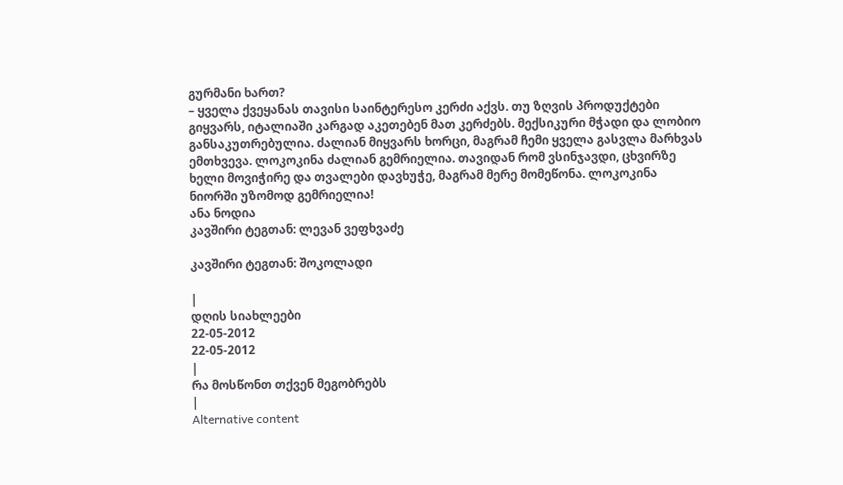გურმანი ხართ?
– ყველა ქვეყანას თავისი საინტერესო კერძი აქვს. თუ ზღვის პროდუქტები გიყვარს, იტალიაში კარგად აკეთებენ მათ კერძებს. მექსიკური მჭადი და ლობიო განსაკუთრებულია. ძალიან მიყვარს ხორცი, მაგრამ ჩემი ყველა გასვლა მარხვას ემთხვევა. ლოკოკინა ძალიან გემრიელია. თავიდან რომ ვსინჯავდი, ცხვირზე ხელი მოვიჭირე და თვალები დავხუჭე, მაგრამ მერე მომეწონა. ლოკოკინა ნიორში უზომოდ გემრიელია!
ანა ნოდია
კავშირი ტეგთან: ლევან ვეფხვაძე

კავშირი ტეგთან: შოკოლადი

|
დღის სიახლეები
22-05-2012
22-05-2012
|
რა მოსწონთ თქვენ მეგობრებს
|
Alternative content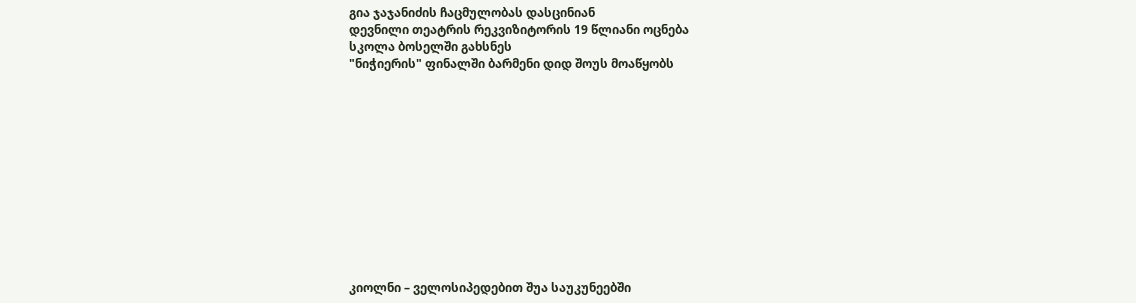გია ჯაჯანიძის ჩაცმულობას დასცინიან
დევნილი თეატრის რეკვიზიტორის 19 წლიანი ოცნება
სკოლა ბოსელში გახსნეს
"ნიჭიერის" ფინალში ბარმენი დიდ შოუს მოაწყობს












კიოლნი – ველოსიპედებით შუა საუკუნეებში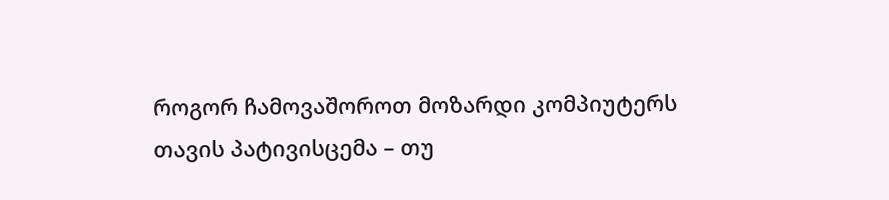როგორ ჩამოვაშოროთ მოზარდი კომპიუტერს
თავის პატივისცემა – თუ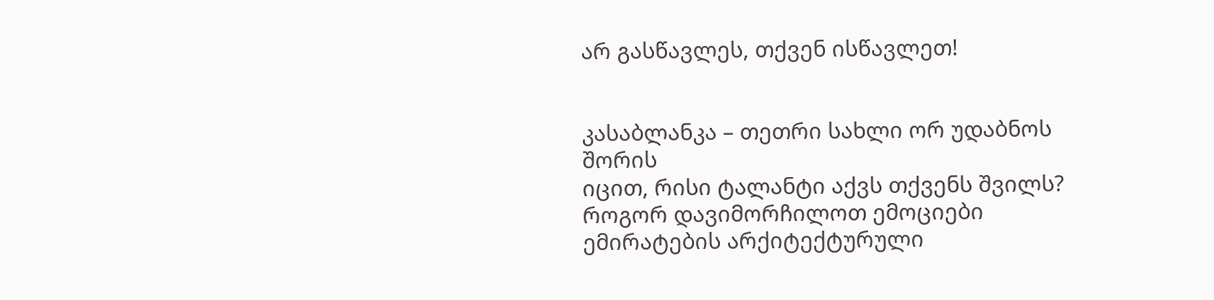არ გასწავლეს, თქვენ ისწავლეთ!


კასაბლანკა – თეთრი სახლი ორ უდაბნოს შორის
იცით, რისი ტალანტი აქვს თქვენს შვილს?
როგორ დავიმორჩილოთ ემოციები
ემირატების არქიტექტურული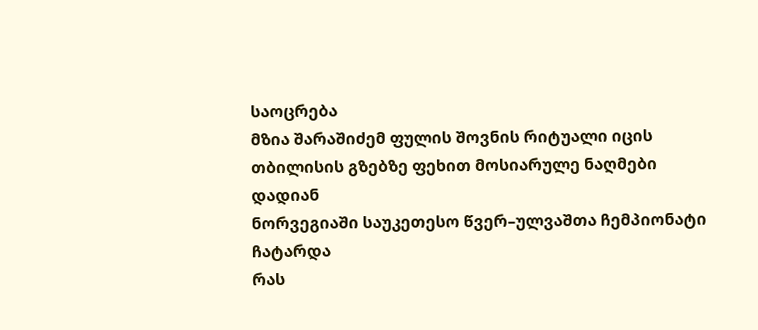საოცრება
მზია შარაშიძემ ფულის შოვნის რიტუალი იცის
თბილისის გზებზე ფეხით მოსიარულე ნაღმები დადიან
ნორვეგიაში საუკეთესო წვერ–ულვაშთა ჩემპიონატი ჩატარდა
რას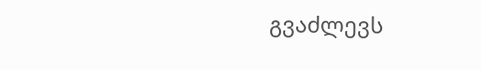გვაძლევს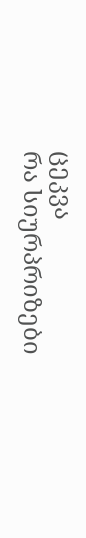ცეკვა
რა სიურპრიზები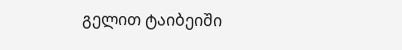გელით ტაიბეიში